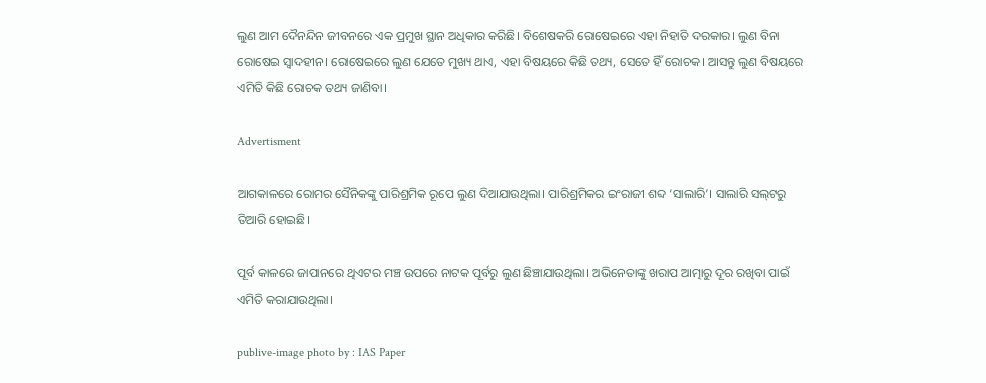ଲୁଣ ଆମ ଦୈନନ୍ଦିନ ଜୀବନରେ ଏକ ପ୍ରମୁଖ ସ୍ଥାନ ଅଧିକାର କରିଛି। ବିଶେଷକରି ରୋଷେଇରେ ଏହା ନିହାତି ଦରକାର। ଲୁଣ ବିନା ରୋଷେଇ ସ୍ୱାଦହୀନ। ରୋଷେଇରେ ଲୁଣ ଯେତେ ମୁଖ୍ୟ ଥାଏ, ଏହା ବିଷୟରେ କିଛି ତଥ୍ୟ, ସେତେ ହିଁ ରୋଚକ। ଆସନ୍ତୁ ଲୁଣ ବିଷୟରେ ଏମିତି କିଛି ରୋଚକ ତଥ୍ୟ ଜାଣିବା।

Advertisment

ଆଗକାଳରେ ରୋମର ସୈନିକଙ୍କୁ ପାରିଶ୍ରମିକ ରୂପେ ଲୁଣ ଦିଆଯାଉଥିଲା। ପାରିଶ୍ରମିକର ଇଂରାଜୀ ଶବ୍ଦ ‘ସାଲାରି’। ସାଲାରି ସଲ୍‌ଟରୁ ତିଆରି ହୋଇଛି।

ପୂର୍ବ କାଳରେ ଜାପାନରେ ଥିଏଟର ମଞ୍ଚ ଉପରେ ନାଟକ ପୂର୍ବରୁ ଲୁଣ ଛିଞ୍ଚାଯାଉଥିଲା। ଅଭିନେତାଙ୍କୁ ଖରାପ ଆତ୍ମାରୁ ଦୂର ରଖିବା ପାଇଁ ଏମିତି କରାଯାଉଥିଲା।

publive-image photo by : IAS Paper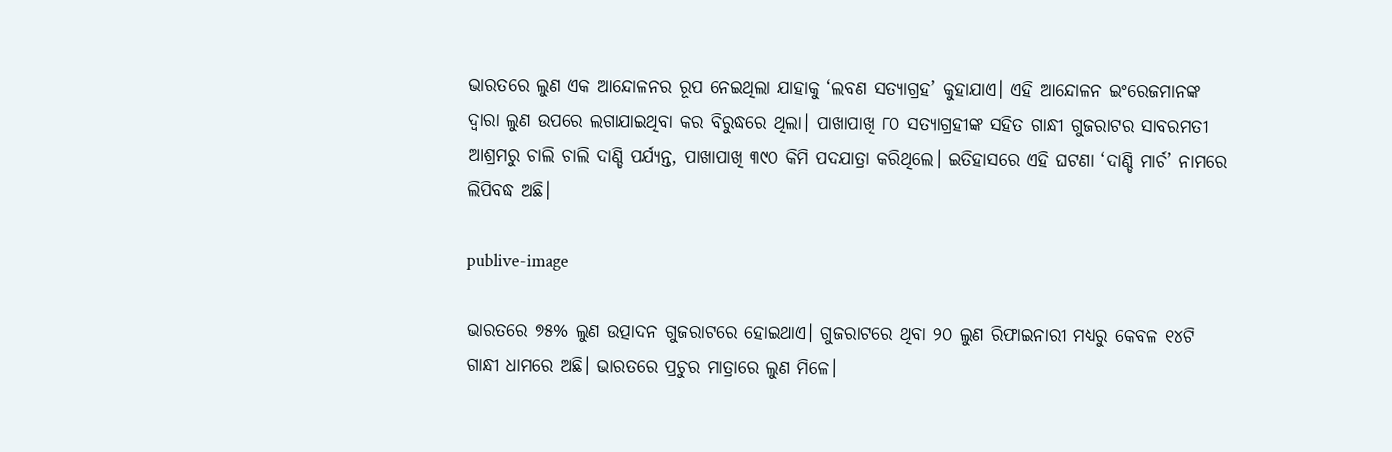ଭାରତରେ ଲୁଣ ଏକ ଆନ୍ଦୋଳନର ରୂପ ନେଇଥିଲା ଯାହାକୁ ‘ଲବଣ ସତ୍ୟାଗ୍ରହ’ କୁହାଯାଏ। ଏହି ଆନ୍ଦୋଳନ ଇଂରେଜମାନଙ୍କ ଦ୍ୱାରା ଲୁଣ ଉପରେ ଲଗାଯାଇଥିବା କର ବିରୁଦ୍ଧରେ ଥିଲା। ପାଖାପାଖି ୮୦ ସତ୍ୟାଗ୍ରହୀଙ୍କ ସହିତ ଗାନ୍ଧୀ ଗୁଜରାଟର ସାବରମତୀ ଆଶ୍ରମରୁ ଚାଲି ଚାଲି ଦାଣ୍ଡି ପର୍ଯ୍ୟନ୍ତ, ପାଖାପାଖି ୩୯୦ କିମି ପଦଯାତ୍ରା କରିଥିଲେ। ଇତିହାସରେ ଏହି ଘଟଣା ‘ଦାଣ୍ଡି ମାର୍ଚ’ ନାମରେ ଲିପିବଦ୍ଧ ଅଛି।

publive-image

ଭାରତରେ ୭୫% ଲୁଣ ଉତ୍ପାଦନ ଗୁଜରାଟରେ ହୋଇଥାଏ। ଗୁଜରାଟରେ ଥିବା ୨୦ ଲୁଣ ରିଫାଇନାରୀ ମଧ୍ୟରୁ କେବଳ ୧୪ଟି ଗାନ୍ଧୀ ଧାମରେ ଅଛି। ଭାରତରେ ପ୍ରଚୁର ମାତ୍ରାରେ ଲୁଣ ମିଳେ।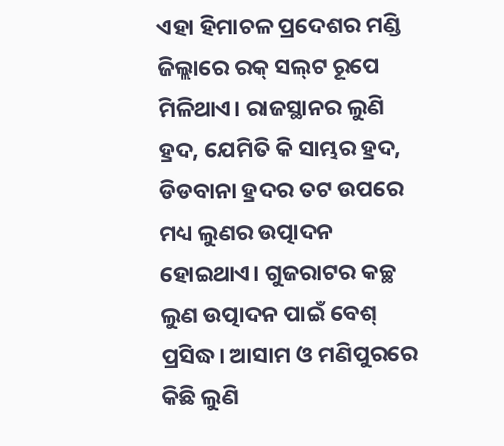ଏହା ହିମାଚଳ ପ୍ରଦେଶର ମଣ୍ଡି ଜିଲ୍ଲାରେ ରକ୍‌ ସଲ୍‌ଟ ରୂପେ ମିଳିଥାଏ। ରାଜସ୍ଥାନର ଲୁଣି ହ୍ରଦ, ଯେମିତି କି ସାମ୍ଭର ହ୍ରଦ, ଡିଡବାନା ହ୍ରଦର ତଟ ଉପରେ ମଧ୍ୟ ଲୁଣର ଉତ୍ପାଦନ ହୋଇଥାଏ। ଗୁଜରାଟର କଚ୍ଛ ଲୁଣ ଉତ୍ପାଦନ ପାଇଁ ବେଶ୍‌ ପ୍ରସିଦ୍ଧ। ଆସାମ ଓ ମଣିପୁରରେ କିଛି ଲୁଣି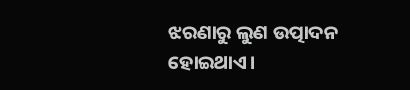ଝରଣାରୁ ଲୁଣ ଉତ୍ପାଦନ ହୋଇଥାଏ।